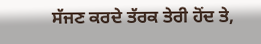ਸੱਜਣ ਕਰਦੇ ਤੱਰਕ ਤੇਰੀ ਹੋਂਦ ਤੇ,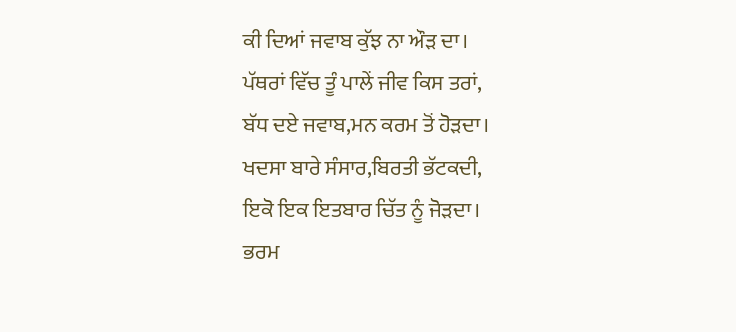ਕੀ ਦਿਆਂ ਜਵਾਬ ਕੁੱਝ ਨਾ ਔੜ ਦਾ।
ਪੱਥਰਾਂ ਵਿੱਚ ਤੂੰ ਪਾਲੇਂ ਜੀਵ ਕਿਸ ਤਰਾਂ,
ਬੱਧ ਦਏ ਜਵਾਬ,ਮਨ ਕਰਮ ਤੋਂ ਹੋੜਦਾ।
ਖਦਸਾ ਬਾਰੇ ਸੰਸਾਰ,ਬਿਰਤੀ ਭੱਟਕਦੀ,
ਇਕੋ ਇਕ ਇਤਬਾਰ ਚਿੱਤ ਨੂੰ ਜੋੜਦਾ।
ਭਰਮ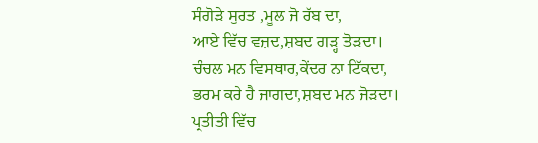ਸੰਗੋੜੇ ਸੁਰਤ ,ਮੂਲ ਜੋ ਰੱਬ ਦਾ,
ਆਏ ਵਿੱਚ ਵਜ਼ਦ,ਸ਼ਬਦ ਗੜ੍ਹ ਤੋੜਦਾ।
ਚੰਚਲ ਮਨ ਵਿਸਥਾਰ,ਕੇਂਦਰ ਨਾ ਟਿੱਕਦਾ,
ਭਰਮ ਕਰੇ ਹੈ ਜਾਗਦਾ,ਸ਼ਬਦ ਮਨ ਜੋੜਦਾ।
ਪ੍ਰਤੀਤੀ ਵਿੱਚ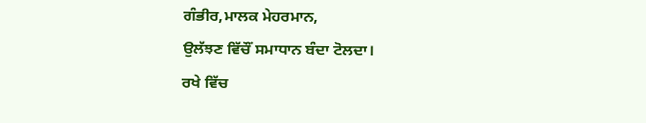ਗੰਭੀਰ,ਮਾਲਕ ਮੇਹਰਮਾਨ,
ਉਲੱਝਣ ਵਿੱਚੌਂ ਸਮਾਧਾਨ ਬੰਦਾ ਟੋਲਦਾ।
ਰਖੇ ਵਿੱਚ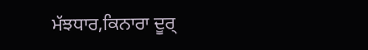ਮੱਝਧਾਰ,ਕਿਨਾਰਾ ਦੂਰ੍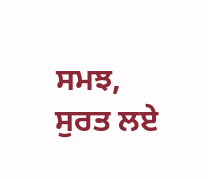ਸਮਝ,
ਸੁਰਤ ਲਏ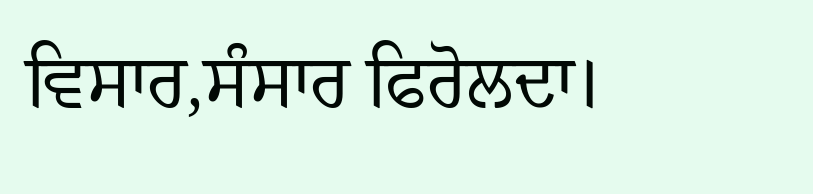ਵਿਸਾਰ,ਸੰਸਾਰ ਫਿਰੋਲਦਾ।